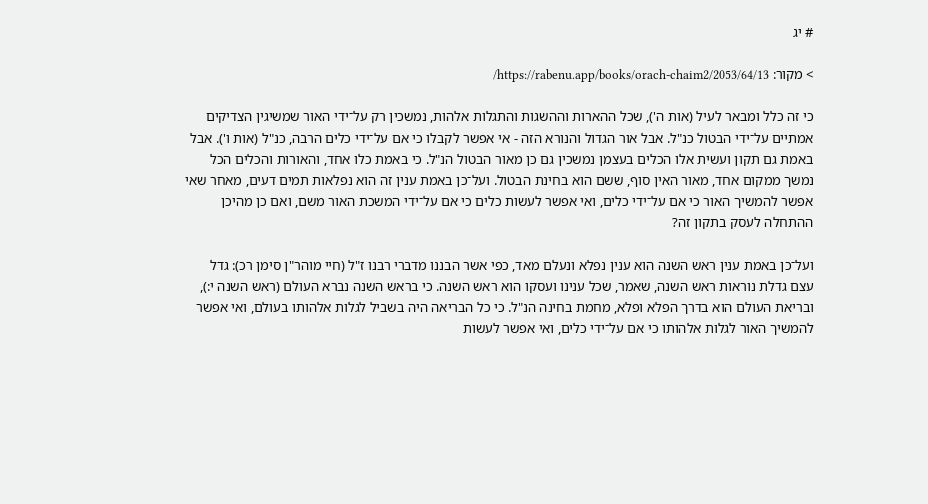# יג

> מקור: https://rabenu.app/books/orach-chaim2/2053/64/13/

כי זה כלל ומבאר לעיל (אות ה'), שכל ההארות וההשגות והתגלות אלהות, נמשכין רק על־ידי האור שמשיגין הצדיקים אמתיים על־ידי הבטול כנ"ל. אבל אור הגדול והנורא הזה - אי אפשר לקבלו כי אם על־ידי כלים הרבה, כנ"ל (אות ו'). אבל באמת גם תקון ועשית אלו הכלים בעצמן נמשכין גם כן מאור הבטול הנ"ל. כי באמת כלו אחד, והאורות והכלים הכל נמשך ממקום אחד, מאור האין סוף, ששם הוא בחינת הבטול. ועל־כן באמת ענין זה הוא נפלאות תמים דעים, מאחר שאי אפשר להמשיך האור כי אם על־ידי כלים, ואי אפשר לעשות כלים כי אם על־ידי המשכת האור משם, ואם כן מהיכן ההתחלה לעסק בתקון זה?

ועל־כן באמת ענין ראש השנה הוא ענין נפלא ונעלם מאד, כפי אשר הבננו מדברי רבנו ז"ל (חיי מוהר"ן סימן רכ): גדל עצם גדלת נוראות ראש השנה, שאמר, שכל ענינו ועסקו הוא ראש השנה. כי בראש השנה נברא העולם (ראש השנה י:), ובריאת העולם הוא בדרך הפלא ופלא, מחמת בחינה הנ"ל. כי כל הבריאה היה בשביל לגלות אלהותו בעולם, ואי אפשר להמשיך האור לגלות אלהותו כי אם על־ידי כלים, ואי אפשר לעשות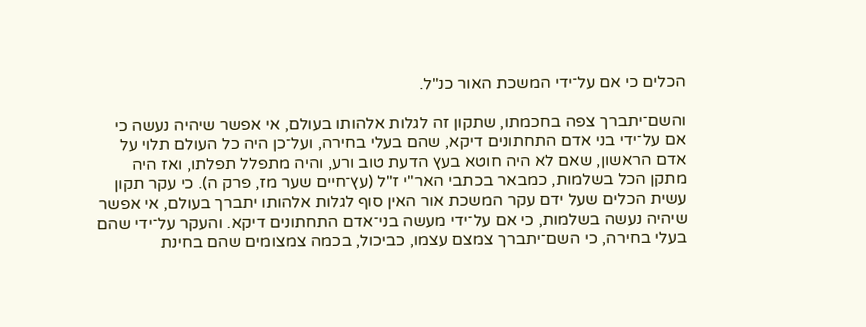הכלים כי אם על־ידי המשכת האור כנ"ל.

והשם־יתברך צפה בחכמתו, שתקון זה לגלות אלהותו בעולם, אי אפשר שיהיה נעשה כי אם על־ידי בני אדם התחתונים דיקא, שהם בעלי בחירה, ועל־כן היה כל העולם תלוי על אדם הראשון, שאם לא היה חוטא בעץ הדעת טוב ורע, והיה מתפלל תפלתו, ואז היה מתקן הכל בשלמות, כמבאר בכתבי האר"י ז"ל (עץ־חיים שער מז, פרק ה). כי עקר תקון עשית הכלים שעל ידם עקר המשכת אור האין סוף לגלות אלהותו יתברך בעולם, אי אפשר שיהיה נעשה בשלמות, כי אם על־ידי מעשה בני־אדם התחתונים דיקא. והעקר על־ידי שהם בעלי בחירה, כי השם־יתברך צמצם עצמו, כביכול, בכמה צמצומים שהם בחינת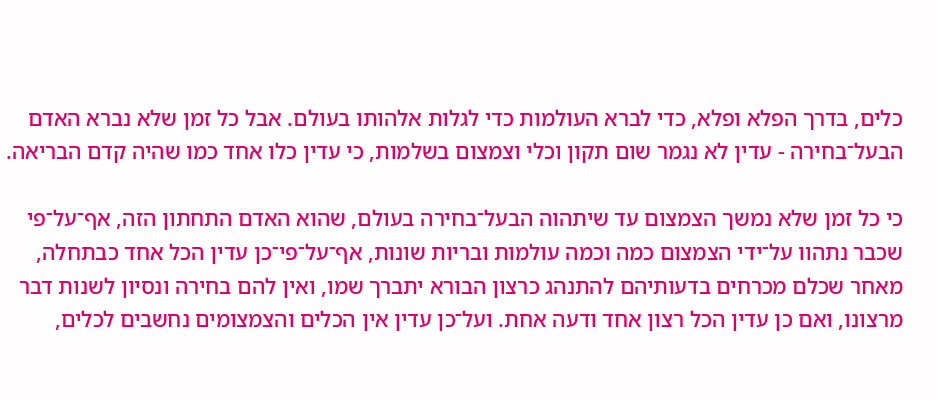כלים, בדרך הפלא ופלא, כדי לברא העולמות כדי לגלות אלהותו בעולם. אבל כל זמן שלא נברא האדם הבעל־בחירה - עדין לא נגמר שום תקון וכלי וצמצום בשלמות, כי עדין כלו אחד כמו שהיה קדם הבריאה.

כי כל זמן שלא נמשך הצמצום עד שיתהוה הבעל־בחירה בעולם, שהוא האדם התחתון הזה, אף־על־פי שכבר נתהוו על־ידי הצמצום כמה וכמה עולמות ובריות שונות, אף־על־פי־כן עדין הכל אחד כבתחלה, מאחר שכלם מכרחים בדעותיהם להתנהג כרצון הבורא יתברך שמו, ואין להם בחירה ונסיון לשנות דבר מרצונו, ואם כן עדין הכל רצון אחד ודעה אחת. ועל־כן עדין אין הכלים והצמצומים נחשבים לכלים,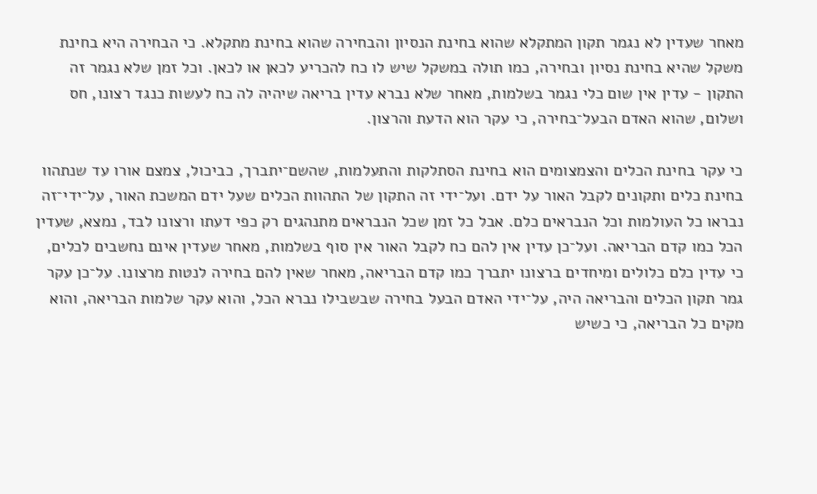מאחר שעדין לא נגמר תקון המתקלא שהוא בחינת הנסיון והבחירה שהוא בחינת מתקלא. כי הבחירה היא בחינת משקל שהיא בחינת נסיון ובחירה, כמו תולה במשקל שיש לו כח להכריע לכאן או לכאן. וכל זמן שלא נגמר זה התקון - עדין אין שום כלי נגמר בשלמות, מאחר שלא נברא עדין בריאה שיהיה לה כח לעשות כנגד רצונו, חס ושלום, שהוא האדם הבעל־בחירה, כי עקר הוא הדעת והרצון.

כי עקר בחינת הכלים והצמצומים הוא בחינת הסתלקות והתעלמות, שהשם־יתברך, כביכול, צמצם אורו עד שנתהוו בחינת כלים ותקונים לקבל האור על ידם. ועל־ידי זה התקון של התהוות הכלים שעל ידם המשכת האור, על־ידי־זה נבראו כל העולמות וכל הנבראים כלם. אבל כל זמן שכל הנבראים מתנהגים רק כפי דעתו ורצונו לבד, נמצא, שעדין הכל כמו קדם הבריאה. ועל־כן עדין אין להם כח לקבל האור אין סוף בשלמות, מאחר שעדין אינם נחשבים לכלים, כי עדין כלם כלולים ומיחדים ברצונו יתברך כמו קדם הבריאה, מאחר שאין להם בחירה לנטות מרצונו. על־כן עקר גמר תקון הכלים והבריאה היה, על־ידי האדם הבעל בחירה שבשבילו נברא הכל, והוא עקר שלמות הבריאה, והוא מקים כל הבריאה, כי כשיש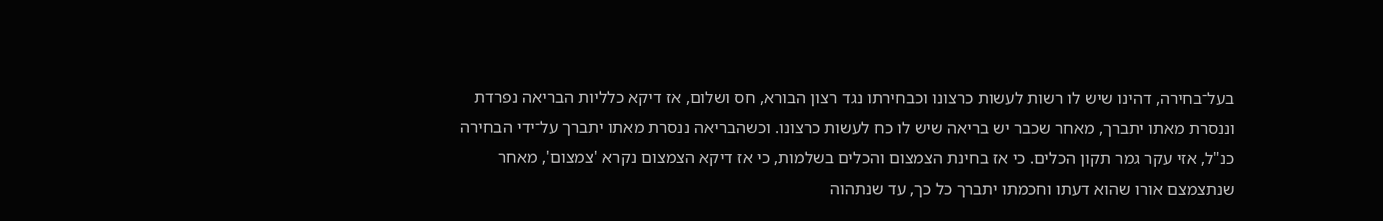בעל־בחירה, דהינו שיש לו רשות לעשות כרצונו וכבחירתו נגד רצון הבורא, חס ושלום, אז דיקא כלליות הבריאה נפרדת וננסרת מאתו יתברך, מאחר שכבר יש בריאה שיש לו כח לעשות כרצונו. וכשהבריאה ננסרת מאתו יתברך על־ידי הבחירה כנ"ל, אזי עקר גמר תקון הכלים. כי אז בחינת הצמצום והכלים בשלמות, כי אז דיקא הצמצום נקרא 'צמצום', מאחר שנתצמצם אורו שהוא דעתו וחכמתו יתברך כל כך, עד שנתהוה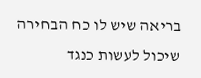בריאה שיש לו כח הבחירה שיכול לעשות כנגד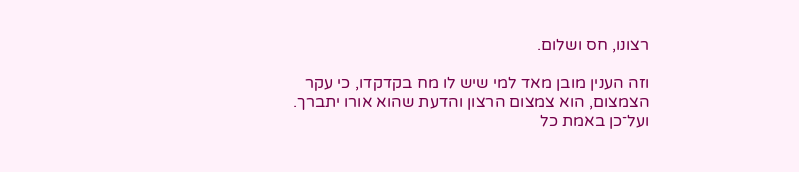רצונו, חס ושלום.

וזה הענין מובן מאד למי שיש לו מח בקדקדו, כי עקר הצמצום, הוא צמצום הרצון והדעת שהוא אורו יתברך. ועל־כן באמת כל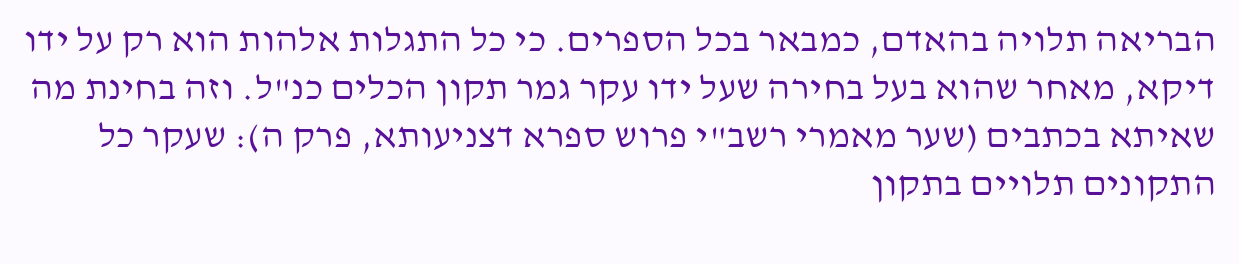הבריאה תלויה בהאדם, כמבאר בכל הספרים. כי כל התגלות אלהות הוא רק על ידו דיקא, מאחר שהוא בעל בחירה שעל ידו עקר גמר תקון הכלים כנ"ל. וזה בחינת מה שאיתא בכתבים (שער מאמרי רשב"י פרוש ספרא דצניעותא, פרק ה): שעקר כל התקונים תלויים בתקון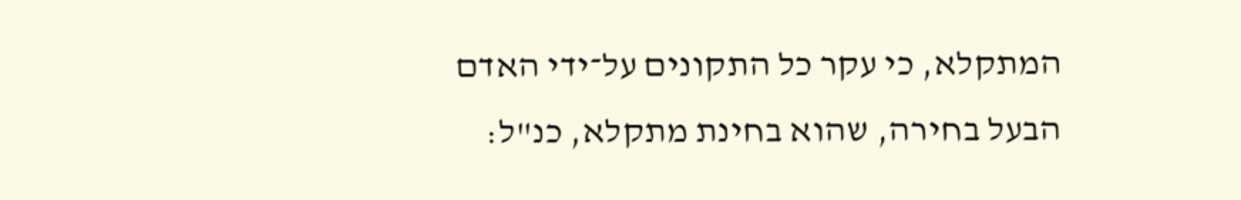המתקלא, כי עקר כל התקונים על־ידי האדם הבעל בחירה, שהוא בחינת מתקלא, כנ"ל: